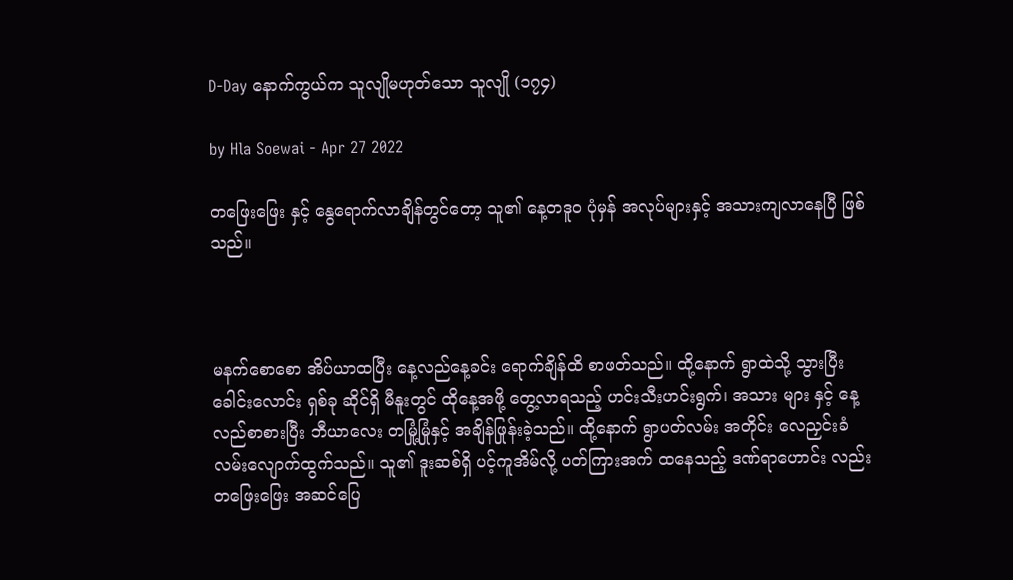D-Day နောက်ကွယ်က သူလျိုမဟုတ်သော သူလျို (၁၇၄)

by Hla Soewai - Apr 27 2022

တဖြေးဖြေး နှင့် နွေရောက်လာချိန်တွင်တော့ သူ၏ နေ့တဒူဝ ပုံမှန် အလုပ်များနှင့် အသားကျလာနေပြီ ဖြစ်သည်။



မနက်စောစော အိပ်ယာထပြီး နေ့လည်နေ့ခင်း ရောက်ချိန်ထိ စာဖတ်သည်။ ထို့နောက် ရွာထဲသို့ သွားပြီး ခေါင်းလောင်း ရှစ်ခု ဆိုင်ရှိ မီနူးတွင် ထိုနေ့အဖို့ တွေ့လာရသည့် ဟင်းသီးဟင်းရွက်၊ အသား များ နှင့် နေ့လည်စာစားပြီး ဘီယာလေး တမြုံ့မြုံနှင့် အချိန်ဖြုန်းခဲ့သည်။ ထို့နောက် ရွာပတ်လမ်း အတိုင်း လေညှင်းခံ လမ်းလျောက်ထွက်သည်။ သူ၏ ဒူးဆစ်ရှိ ပင့်ကူအိမ်လို့ ပတ်ကြားအက် ထနေသည့် ဒဏ်ရာဟောင်း လည်း တဖြေးဖြေး အဆင်ပြေ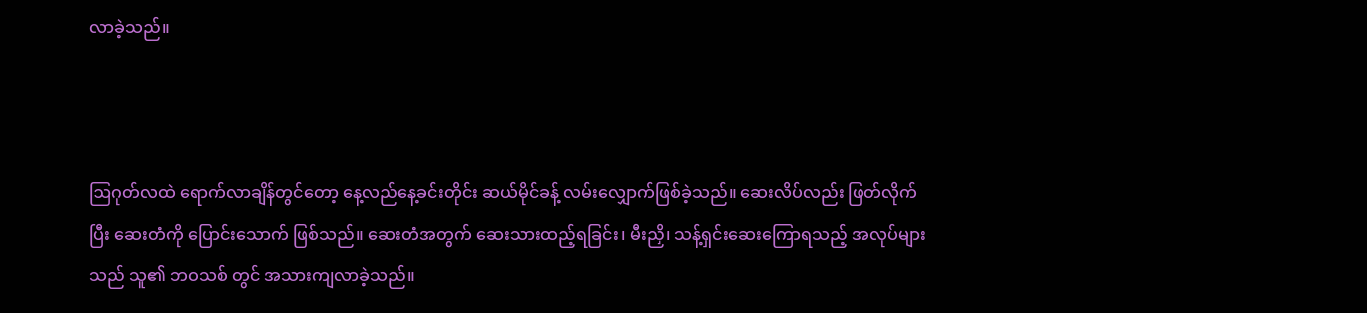လာခဲ့သည်။



ဩဂုတ်လထဲ ရောက်လာချိန်တွင်တော့ နေ့လည်နေ့ခင်းတိုင်း ဆယ်မိုင်ခန့် လမ်းလျှောက်ဖြစ်ခဲ့သည်။ ဆေးလိပ်လည်း ဖြတ်လိုက်ပြီး ဆေးတံကို ပြောင်းသောက် ဖြစ်သည်။ ဆေးတံအတွက် ဆေးသားထည့်ရခြင်း၊ မီးညှိ၊ သန့်ရှင်းဆေးကြောရသည့် အလုပ်များသည် သူ၏ ဘဝသစ် တွင် အသားကျလာခဲ့သည်။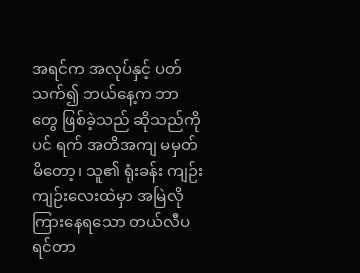အရင်က အလုပ်နှင့် ပတ်သက်၍ ဘယ်နေ့က ဘာတွေ ဖြစ်ခဲ့သည် ဆိုသည်ကိုပင် ရက် အတိအကျ မမှတ်မိတော့၊ သူ၏ ရုံးခန်း ကျဉ်းကျဉ်းလေးထဲမှာ အမြဲလို ကြားနေရသော တယ်လီပရင်တာ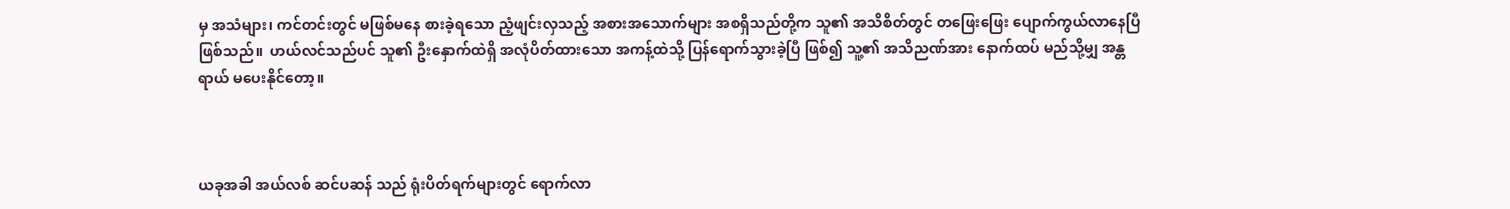မှ အသံများ၊ ကင်တင်းတွင် မဖြစ်မနေ စားခဲ့ရသော ညံ့ဖျင်းလှသည့် အစားအသောက်များ အစရှိသည်တို့က သူ၏ အသိစိတ်တွင် တဖြေးဖြေး ပျောက်ကွယ်လာနေပြီ ဖြစ်သည်။  ဟယ်လင်သည်ပင် သူ၏ ဦးနှောက်ထဲရှိ အလုံပိတ်ထားသော အကန့်ထဲသို့ ပြန်ရောက်သွားခဲ့ပြီ ဖြစ်၍ သူ့၏ အသိညဏ်အား နောက်ထပ် မည်သို့မျှ အန္တရာယ် မပေးနိုင်တော့။



ယခုအခါ အယ်လစ် ဆင်ပဆန် သည် ရုံးပိတ်ရက်များတွင် ရောက်လာ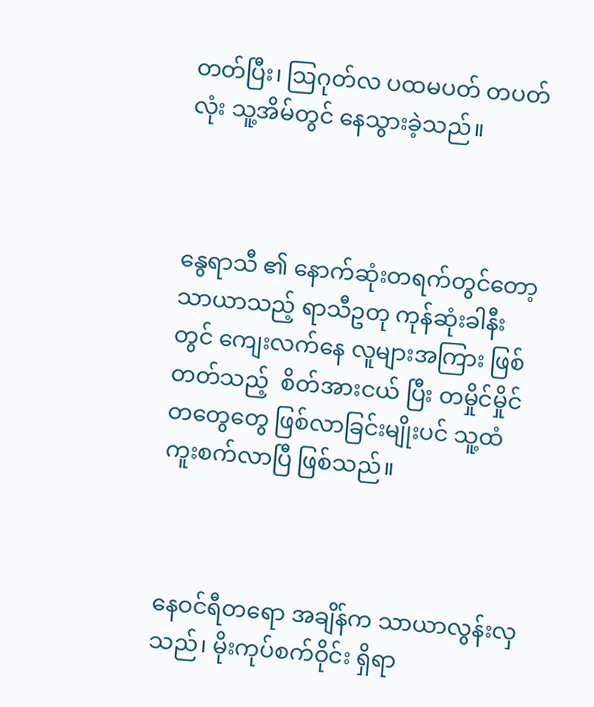တတ်ပြီး၊ ဩဂုတ်လ ပထမပတ် တပတ်လုံး သူ့အိမ်တွင် နေသွားခဲ့သည်။



နွေရာသီ ၏ နောက်ဆုံးတရက်တွင်တော့ သာယာသည့် ရာသီဥတု ကုန်ဆုံးခါနီးတွင် ကျေးလက်နေ လူများအကြား ဖြစ်တတ်သည့်  စိတ်အားငယ် ပြီး တမှိုင်မှိုင် တတွေတွေ ဖြစ်လာခြင်းမျိုးပင် သူ့ထံ ကူးစက်လာပြီ ဖြစ်သည်။



နေဝင်ရီတရော အချိန်က သာယာလွန်းလှသည်၊ မိုးကုပ်စက်ဝိုင်း ရှိရာ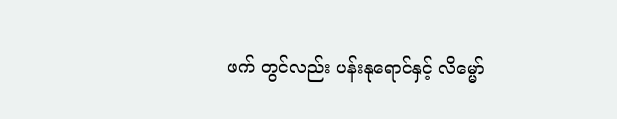ဖက် တွင်လည်း ပန်းနုရောင်နှင့် လိမ္မော်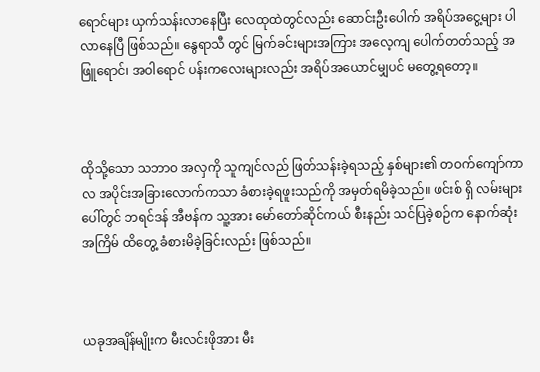ရောင်များ ယှက်သန်း‌လာနေပြီး လေထုထဲတွင်လည်း ဆောင်းဦးပေါက် အရိပ်အငွေ့များ ပါလာနေပြီ ဖြစ်သည်။ နွေရာသီ တွင် မြက်ခင်းများအကြား အလေ့ကျ ပေါက်တတ်သည့် အဖြူရောင်၊ အဝါရောင် ပန်းကလေးများလည်း အရိပ်အယောင်မျှပင် မတွေ့ရတော့။



ထိုသို့သော သဘာဝ အလှကို သူကျင်လည် ဖြတ်သန်းခဲ့ရသည့် နှစ်များ၏ တဝက်ကျော်ကာလ အပိုင်းအခြားလောက်ကသာ ခံစားခဲ့ရဖူးသည်ကို အမှတ်ရမိခဲ့သည်။ ဖင်းစ် ရှိ လမ်းများပေါ်တွင် ဘရင်ဒန် အီဗန်က သူ့အား မော်တော်ဆိုင်ကယ် စီးနည်း သင်ပြခဲ့စဉ်က နောက်ဆုံးအကြိမ် ထိတွေ့ ခံစားမိခဲ့ခြင်းလည်း ဖြစ်သည်။



ယခုအချိန်မျိုးက မီးလင်းဖိုအား မီး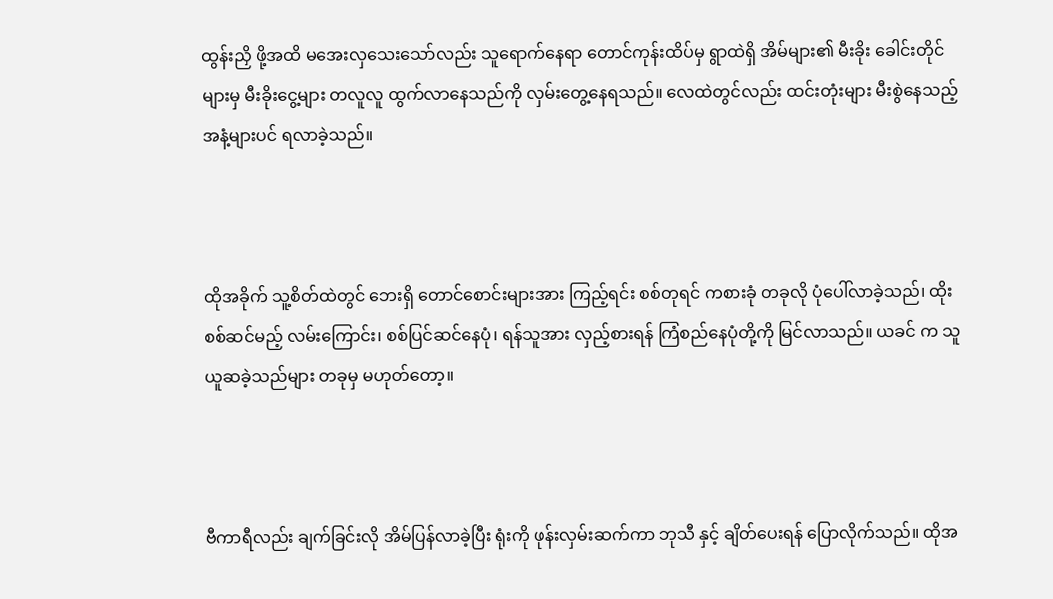ထွန်းညှိ‌ ဖို့အထိ မအေးလှသေးသော်လည်း သူရောက်နေရာ တောင်ကုန်းထိပ်မှ ရွာထဲရှိ အိမ်များ၏ မီးခိုး ခေါင်းတိုင်များမှ မီးခိုးငွေ့များ တလူလူ ထွက်လာနေသည်ကို လှမ်းတွေ့နေရသည်။ လေထဲတွင်လည်း ထင်းတုံးများ မီးစွဲနေသည့် အနံ့များပင် ရလာခဲ့သည်။



ထိုအခိုက် သူ့စိတ်ထဲတွင် ဘေးရှိ တောင်စောင်းများအား ကြည့်ရင်း စစ်တုရင် ကစားခုံ တခုလို ပုံပေါ်လာခဲ့သည်၊ ထိုးစစ်ဆင်မည့် လမ်းကြောင်း၊ စစ်ပြင်ဆင်နေပုံ၊ ရန်သူအား လှည့်စားရန် ကြံစည်နေပုံတို့ကို မြင်လာသည်။ ယခင် က သူယူဆခဲ့သည်များ တခုမှ မဟုတ်တော့။



ဗီကာရီလည်း ချက်ခြင်းလို အိမ်ပြန်လာခဲ့ပြီး ရုံးကို ဖုန်းလှမ်းဆက်ကာ ဘုသီ နှင့် ချိတ်ပေးရန် ပြောလိုက်သည်။ ထိုအ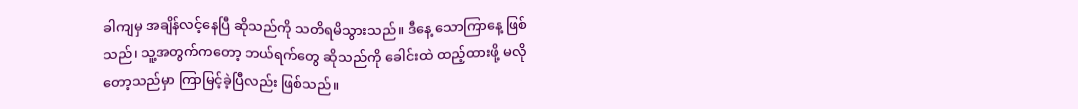ခါကျမှ အချိန်လင့်နေပြီ ဆိုသည်ကို သတိရမိသွားသည်။ ဒီနေ့ သောကြာနေ့ ဖြစ်သည်၊ သူ့အတွက်ကတော့ ဘယ်ရက်တွေ ဆိုသည်ကို ခေါင်းထဲ ထည့်ထားဖို့ မလိုတော့သည်မှာ ကြာမြင့်ခဲ့ပြီလည်း ဖြစ်သည်။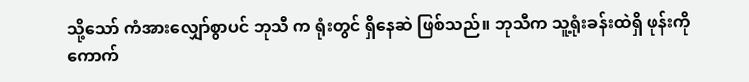သို့သော် ကံအားလျှော်စွာပင် ဘုသီ က ရုံးတွင် ရှိနေဆဲ ဖြစ်သည်။ ဘုသီက သူ့ရုံးခန်းထဲရှိ ဖုန်းကို ကောက်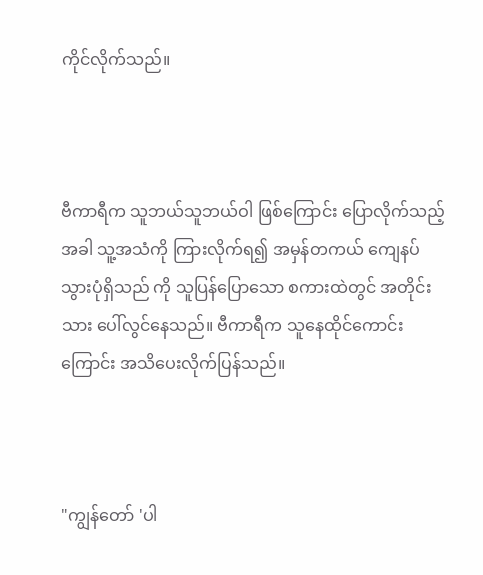ကိုင်လိုက်သည်။



ဗီကာရီက သူဘယ်သူဘယ်ဝါ ဖြစ်ကြောင်း ပြောလိုက်သည့်အခါ သူ့အသံကို ကြားလိုက်ရ၍ အမှန်တကယ် ကျေနပ်သွားပုံရှိသည် ကို သူပြန်ပြောသော စကားထဲတွင် အတိုင်းသား ပေါ်လွင်နေသည်။ ဗီကာရီက သူနေထိုင်ကောင်းကြောင်း အသိပေးလိုက်ပြန်သည်။



"ကျွန်တော် 'ပါ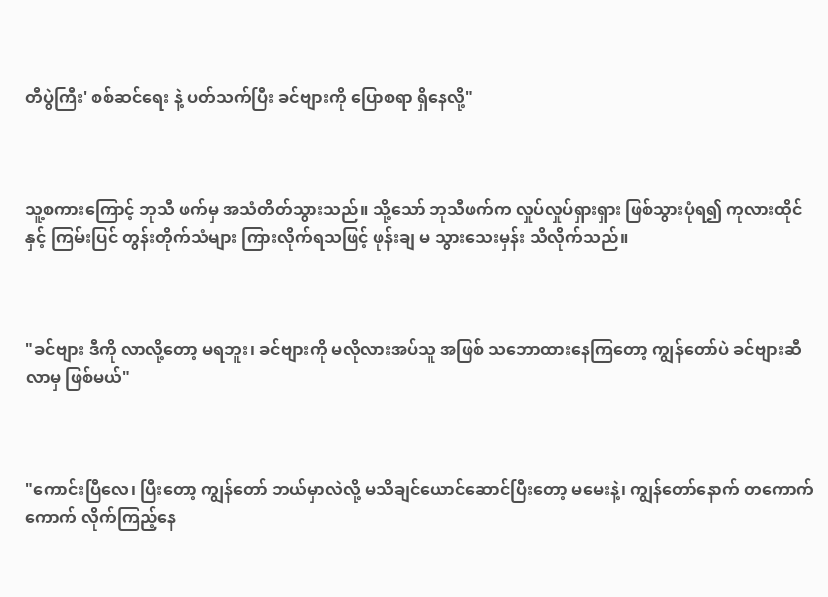တီပွဲကြီး' စစ်ဆင်ရေး နဲ့ ပတ်သက်ပြီး ခင်ဗျားကို ပြောစရာ ရှိနေလို့"



သူ့စကားကြောင့် ဘုသီ ဖက်မှ အသံတိတ်သွားသည်။ သို့သော် ဘုသီဖက်က လှုပ်လှုပ်ရှားရှား ဖြစ်သွားပုံရ၍ ကုလားထိုင်နှင့် ကြမ်းပြင် တွန်းတိုက်သံများ ကြားလိုက်ရသဖြင့် ဖုန်းချ မ သွားသေးမှန်း သိလိုက်သည်။



"ခင်ဗျား ဒီကို လာလို့တော့ မရဘူး၊ ခင်ဗျားကို မလိုလားအပ်သူ အဖြစ် သဘောထားနေကြတော့ ကျွန်တော်ပဲ ခင်ဗျားဆီ လာမှ ဖြစ်မယ်"



"ကောင်းပြီလေ၊ ပြီးတော့ ကျွန်တော် ဘယ်မှာလဲလို့ မသိချင်ယောင်ဆောင်ပြီးတော့ မမေးနဲ့၊ ကျွန်တော်နောက် တကောက်ကောက် လိုက်ကြည့်နေ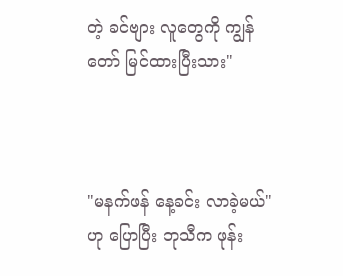တဲ့ ခင်ဗျား လူတွေကို ကျွန်တော် မြင်ထားပြီးသား"



"မနက်ဖန် နေ့ခင်း လာခဲ့မယ်" ဟု ပြောပြီး ဘုသီက ဖုန်း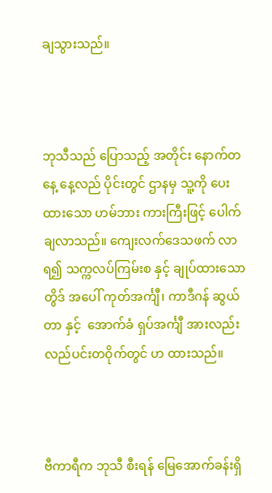ချသွားသည်။



ဘုသီသည် ပြောသည့် အတိုင်း ‌နောက်တနေ့ နေ့လည် ပိုင်းတွင် ဌာနမှ သူ့ကို ပေးထားသော ဟမ်ဘား ကားကြီးဖြင့် ပေါက်ချလာသည်။ ကျေးလက်ဒေသဖက် လာရ၍ သက္ကလပ်ကြမ်းစ နှင့် ချုပ်ထားသော တွိဒ် အပေါ် ကုတ်အင်္ကျီ၊ ကာဒီဂန် ဆွယ်တာ နှင့်  အောက်ခံ ရှပ်အင်္ကျီ အားလည်း လည်ပင်းတဝိုက်တွင် ဟ ထားသည်။



ဗီကာရီက ဘုသီ စီးရန် မြေအောက်ခန်းရှိ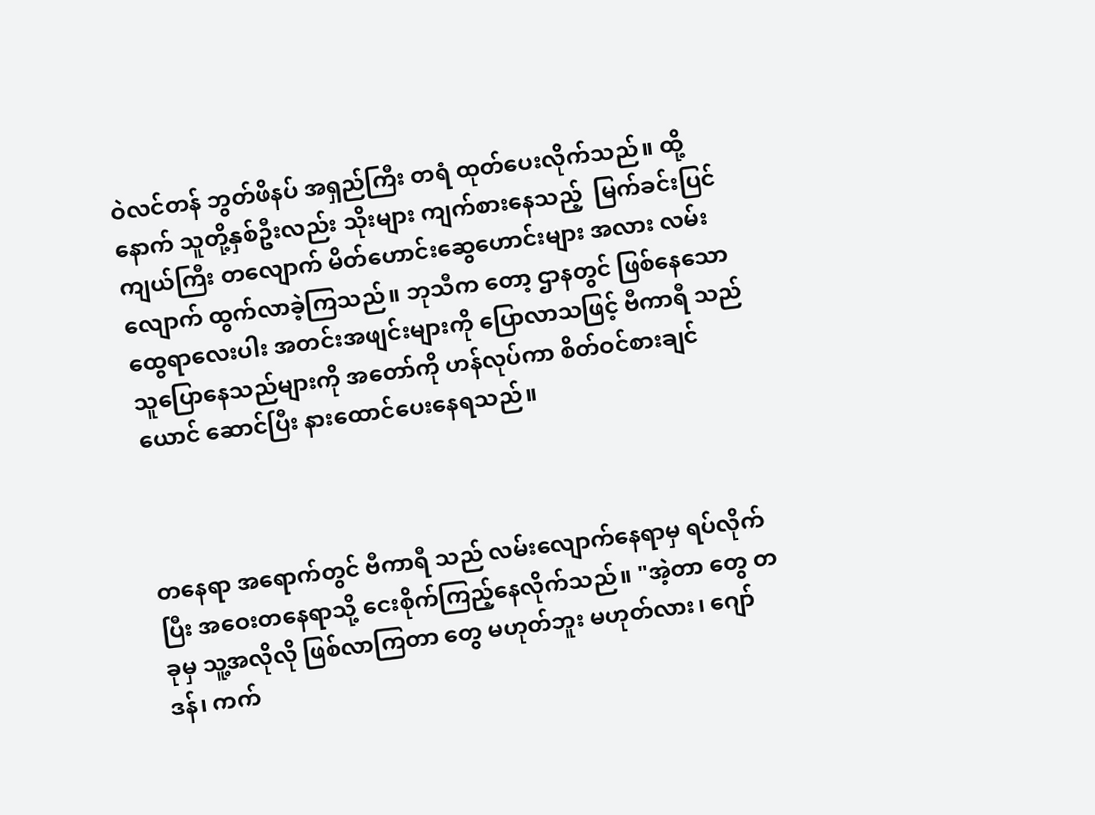ဝဲလင်တန် ဘွတ်ဖိနပ် အရှည်ကြီး တရံ ထုတ်ပေးလိုက်သည်။ ထို့နောက် သူတို့နှစ်ဦးလည်း သိုးများ ကျက်စားနေသည့်  မြက်ခင်းပြင်ကျယ်ကြီး တလျောက် မိတ်ဟောင်းဆွေဟောင်းများ အလား လမ်းလျောက် ထွက်လာခဲ့ကြသည်။ ဘုသီက တော့ ဌာနတွင် ဖြစ်နေ‌သော ထွေရာလေးပါး အတင်းအဖျင်းများကို ပြောလာသဖြင့် ဗီကာရီ သည် သူပြောနေသည်များကို အတော်ကို ဟန်လုပ်ကာ စိတ်ဝင်စားချင်ယောင် ဆောင်ပြီး နားထောင်ပေးနေရသည်။



တနေရာ အရောက်တွင် ဗီကာရီ သည် လမ်းလျောက်နေရာမှ ရပ်လိုက်ပြီး အဝေးတနေရာသို့ ငေးစိုက်ကြည့်နေလိုက်သည်။ "အဲ့တာ‌ တွေ တခုမှ သူ့အလိုလို ဖြစ်လာကြတာ တွေ မဟုတ်ဘူး မဟုတ်လား၊ ဂျော်ဒန်၊ ကက်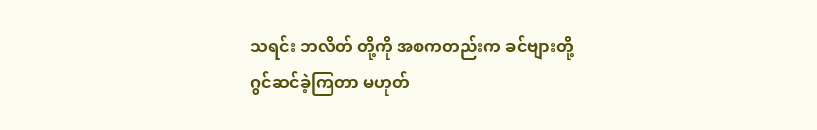သရင်း ဘလိတ် တို့ကို အစကတည်းက ခင်ဗျားတို့ ဂွင်ဆင်ခဲ့ကြတာ မဟုတ်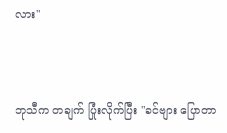လား"



ဘုသီက တချက် ပြုံးလိုက်ပြီး "ခင်ဗျား ပြောတာ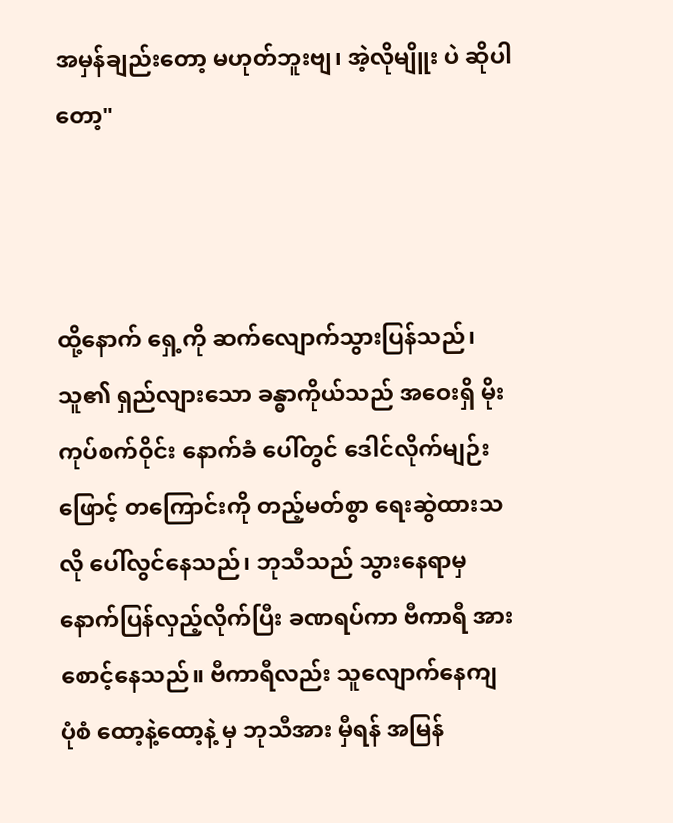အမှန်ချည်းတော့ မဟုတ်ဘူးဗျ၊ အဲ့လိုမျိူး ပဲ ဆိုပါတော့"



ထို့နောက် ရှေ့ကို ဆက်လျောက်သွားပြန်သည်၊ သူ၏ ရှည်လျားသော ခန္ဓာကိုယ်သည် အဝေးရှိ မိုးကုပ်စက်ဝိုင်း နောက်ခံ ပေါ်တွင် ဒေါင်လိုက်မျဉ်းဖြောင့် တကြောင်းကို တည့်မတ်စွာ ရေးဆွဲထားသလို ပေါ်လွင်နေသည်၊ ဘုသီသည် သွားနေရာမှ နောက်ပြန်လှည့်လိုက်ပြီး ခဏရပ်ကာ ဗီကာရီ အား စောင့်နေသည်။ ဗီကာရီလည်း သူလျောက်နေကျ ပုံစံ ထော့နဲ့ထော့နဲ့ မှ ဘုသီအား မှီရန် အမြန်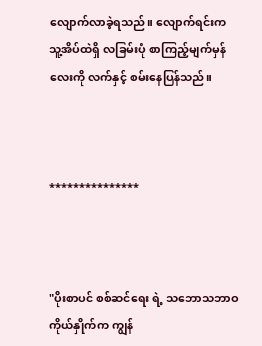လျောက်လာခဲ့ရသည်။ လျောက်ရင်းက သူ့အိပ်ထဲရှိ လခြမ်းပုံ စာကြည့်မျက်မှန်လေးကို လက်နှင့် စမ်းနေပြန်သည်။



***************



"ပိုးစာပင် စစ်ဆင်ရေး ရဲ့ သဘောသဘာဝ ကိုယ်နှိုက်က ကျွန်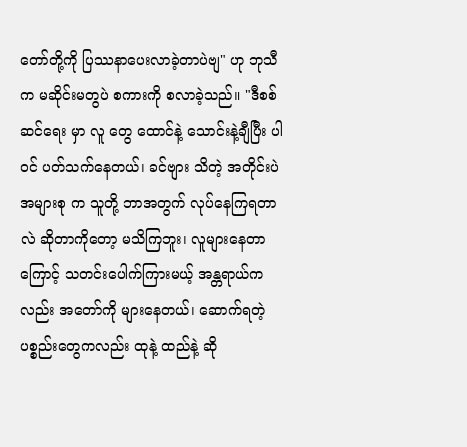တော်တို့ကို ပြဿနာပေးလာခဲ့တာပဲဗျ" ဟု ဘုသီက မဆိုင်းမတွပဲ စကားကို စလာခဲ့သည်။ "ဒီစစ်ဆင်ရေး မှာ လူ‌ တွေ ထောင်နဲ့ သောင်းနဲ့ချီပြီး ပါဝင် ပတ်သက်နေတယ်၊ ခင်ဗျား သိတဲ့ အတိုင်းပဲ အများစု က သူတို့ ဘာအတွက် လုပ်နေကြရတာလဲ ဆိုတာကိုတော့ မသိကြဘူး၊ လူများနေတာကြောင့် သတင်းပေါက်ကြားမယ့် အန္တရာယ်ကလည်း အတော်ကို များနေတယ်၊ ဆောက်ရတဲ့ ပစ္စည်းတွေကလည်း ထုနဲ့ ထည်နဲ့ ဆို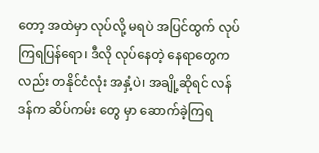တော့ အထဲမှာ လုပ်လို့ မရပဲ အပြင်ထွက် လုပ်ကြရပြန်ရော၊ ဒီလို လုပ်နေတဲ့ နေရာတွေကလည်း တနိုင်ငံလုံး အနှံ့ပဲ၊ အချို့ဆိုရင် လန်ဒန်က ဆိပ်ကမ်း တွေ မှာ ဆောက်ခဲ့ကြရ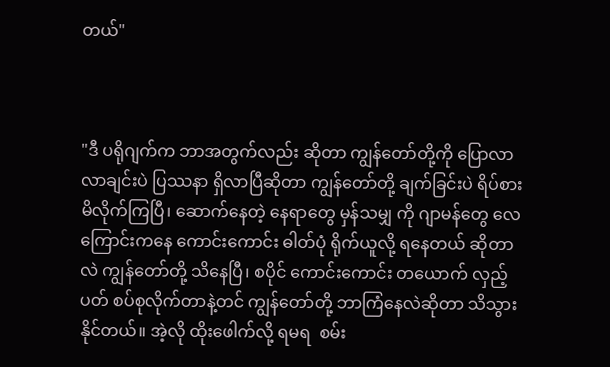တယ်"



"ဒီ ပရိုဂျက်က ဘာအတွက်လည်း ဆိုတာ ကျွန်တော်တို့ကို ပြောလာလာချင်းပဲ ပြဿနာ ရှိလာပြီဆိုတာ ကျွန်တော်တို့ ချက်ခြင်းပဲ ရိပ်စားမိလိုက်ကြပြီ၊ ဆောက်နေတဲ့ နေရာတွေ မှန်သမျှ ကို ဂျာမန်တွေ လေကြောင်းကနေ ကောင်းကောင်း ဓါတ်ပုံ ရိုက်ယူလို့ ရနေတယ် ဆိုတာလဲ ကျွန်တော်တို့ သိနေပြီ၊ စပိုင် ကောင်းကောင်း တ‌ယောက် လှည့်ပတ် စပ်စုလိုက်တာနဲ့တင် ကျွန်တော်တို့ ဘာကြံနေလဲဆိုတာ သိသွားနိုင်တယ်။ အဲ့လို ထိုးဖေါက်လို့ ရမရ  စမ်း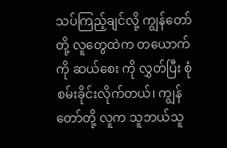သပ်ကြည့်ချင်လို့ ကျွန်တော်တို့ လူတွေထဲက တယောက်ကို ဆယ်စေး ကို လွှတ်ပြီး စုံစမ်းခိုင်းလိုက်တယ်၊ ကျွန်တော်တို့ လူက သူဘယ်သူ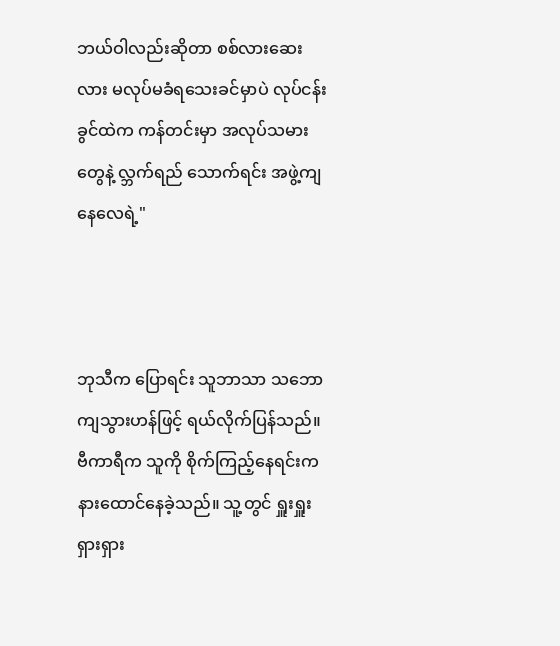ဘယ်ဝါလည်းဆိုတာ စစ်လားဆေးလား မလုပ်မခံရသေးခင်မှာပဲ လုပ်ငန်းခွင်ထဲက ကန်တင်းမှာ အလုပ်သမားတွေနဲ့ လ္ဘက်ရည် သောက်ရင်း အဖွဲ့ကျနေလေရဲ့"



ဘုသီက ပြောရင်း သူဘာသာ သဘောကျသွားဟန်ဖြင့် ရယ်လိုက်ပြန်သည်။ ဗီကာရီက သူကို စိုက်ကြည့်နေရင်းက နားထောင်နေခဲ့သည်။ သူ့တွင် ရှူးရှူးရှားရှား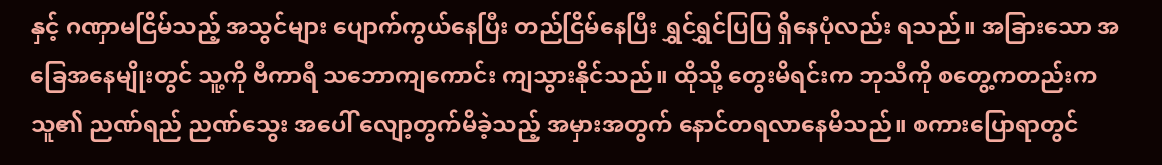နှင့် ဂဏှာမငြိမ်သည့် အသွင်များ ပျောက်ကွယ်နေပြီး တည်ငြိမ်နေပြီး ရွှင်ရွှင်ပြပြ ရှိနေပုံလည်း ရသည်။ အခြားသော အခြေအနေမျိုးတွင် သူ့ကို ဗီကာရီ သဘောကျကောင်း ကျသွားနိုင်သည်။ ထိုသို့ တွေးမိရင်းက ဘုသီကို စတွေ့ကတည်းက သူ၏ ညဏ်ရည် ညဏ်သွေး အပေါ် လျော့တွက်မိခဲ့သည့် အမှားအတွက် နောင်တရလာနေမိသည်။ စကားပြောရာတွင်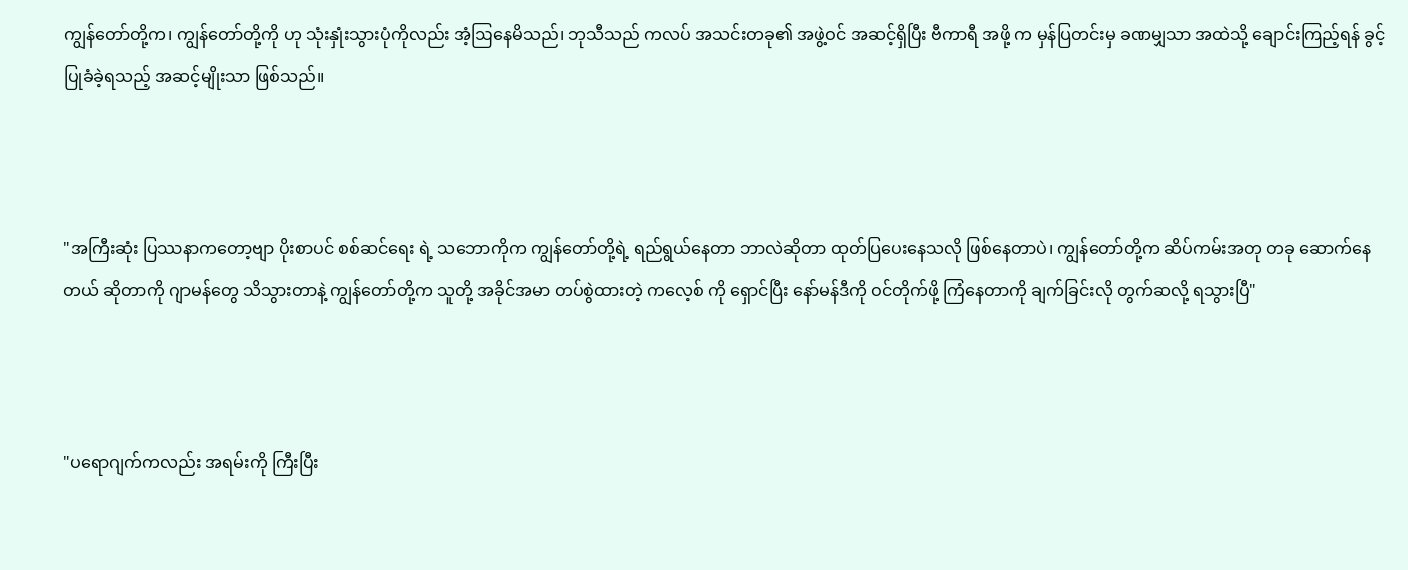ကျွန်တော်တို့က၊ ကျွန်တော်တို့ကို ဟု သုံးနှုံးသွားပုံကိုလည်း အံ့ဩနေမိသည်၊ ဘုသီသည် ကလပ် အသင်းတခု၏ အဖွဲ့ဝင် အဆင့်ရှိပြီး ဗီကာရီ အဖို့ က မှန်ပြတင်းမှ ခဏမျှသာ အထဲသို့ ချောင်းကြည့်ရန် ခွင့်ပြုခံခဲ့ရသည့် အဆင့်မျိုးသာ ဖြစ်သည်။



"အကြီးဆုံး ပြဿနာကတော့ဗျာ ပိုးစာပင် စစ်ဆင်ရေး ရဲ့ သဘောကိုက ကျွန်တော်တို့ရဲ့ ရည်ရွယ်နေတာ ဘာလဲဆိုတာ ထုတ်ပြပေးနေသလို ဖြစ်နေတာပဲ၊ ကျွန်တော်တို့က ဆိပ်ကမ်းအတု တခု ဆောက်နေတယ် ဆိုတာကို ဂျာမန်တွေ သိသွားတာနဲ့ ကျွန်တော်တို့က သူတို့ အခိုင်အမာ တပ်စွဲထားတဲ့ ကလေ့စ် ကို ရှောင်ပြီး နော်မန်ဒီကို ဝင်တိုက်ဖို့ ကြံနေတာကို ချက်ခြင်းလို တွက်ဆလို့ ရသွားပြီ"



"ပရောဂျက်ကလည်း အရမ်းကို ကြီးပြီး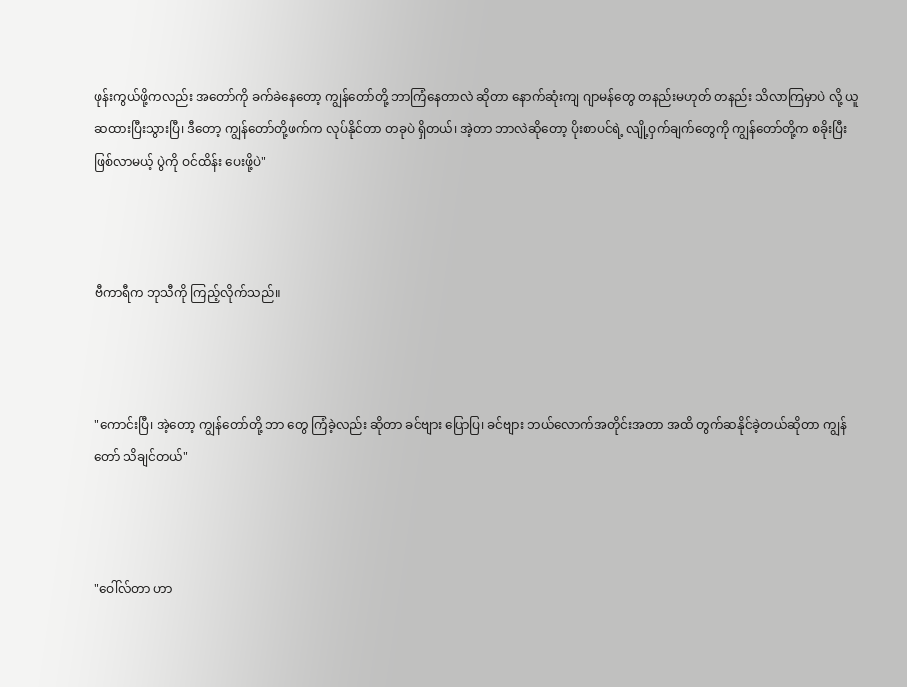ဖုန်းကွယ်ဖို့ကလည်း အတော်ကို ခက်ခဲနေတော့ ကျွန်တော်တို့ ဘာကြံနေတာလဲ ဆိုတာ နောက်ဆုံးကျ ဂျာမန်တွေ တနည်းမဟုတ် တနည်း သိလာကြမှာပဲ လို့ ယူဆထားပြီးသွားပြီ၊ ဒီတော့ ကျွန်တော်တို့ဖက်က လုပ်နိုင်တာ တခုပဲ ရှိတယ်၊ အဲ့တာ ဘာလဲဆိုတော့ ပိုးစာပင်ရဲ့ လျို့ဝှက်ချက်တွေကို ကျွန်တော်တို့က စခိုးပြီး ဖြစ်လာမယ့် ပွဲကို ဝင်ထိန်း‌ ပေးဖို့ပဲ"



ဗီကာရီက ဘုသီကို ကြည့်လိုက်သည်။



"ကောင်းပြီ၊ အဲ့တော့ ကျွန်တော်တို့ ဘာ‌ တွေ ကြံခဲ့လည်း ဆိုတာ ခင်ဗျား ပြောပြ၊ ခင်ဗျား ဘယ်လောက်အတိုင်းအတာ အထိ တွက်ဆနိုင်ခဲ့တယ်ဆိုတာ ကျွန်တော် သိချင်တယ်"



"ဝေါ်လ်တာ ဟာ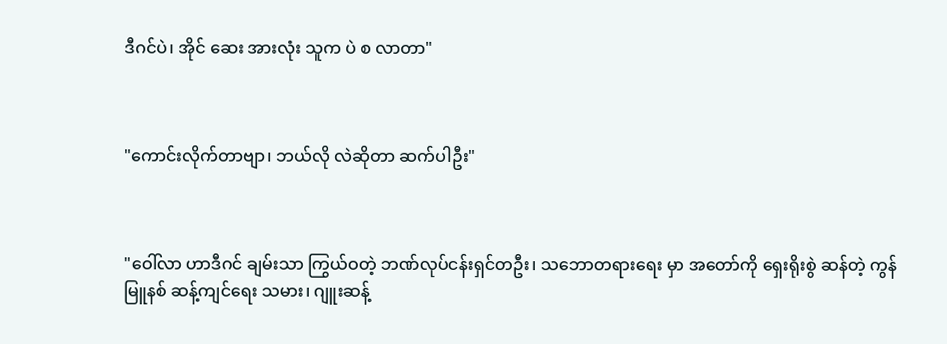ဒီဂင်ပဲ၊ အိုင်‌ ဆေး အားလုံး သူက ပဲ စ လာတာ"



"ကောင်းလိုက်တာဗျာ၊ ဘယ်လို လဲဆိုတာ ဆက်ပါဦး"



"ဝေါ်လာ ဟာဒီဂင် ချမ်းသာ ကြွယ်ဝတဲ့ ဘဏ်လုပ်ငန်းရှင်တဦး၊ သဘောတရားရေး မှာ အတော်ကို ရှေးရိုးစွဲ ဆန်တဲ့ ကွန်မြူနစ် ဆန့်ကျင်ရေး သမား၊ ဂျူးဆန့်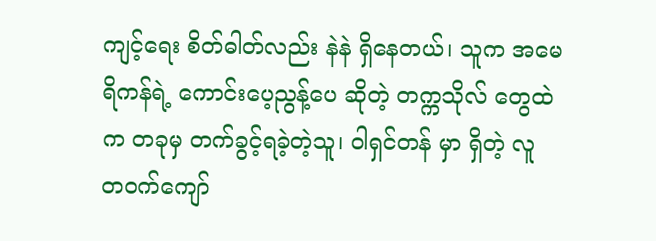ကျင့်ရေး စိတ်ဓါတ်လည်း နဲနဲ ရှိနေတယ်၊ သူက အမေရိကန်ရဲ့ ကောင်းပေ့ညွန့်ပေ ဆိုတဲ့ တက္ကသိုလ်‌ တွေထဲက တခုမှ တက်ခွင့်ရခဲ့တဲ့သူ၊ ဝါရှင်တန် မှာ ရှိတဲ့ လူ တဝက်ကျော်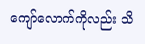ကျော်လောက်ကိုလည်း သိ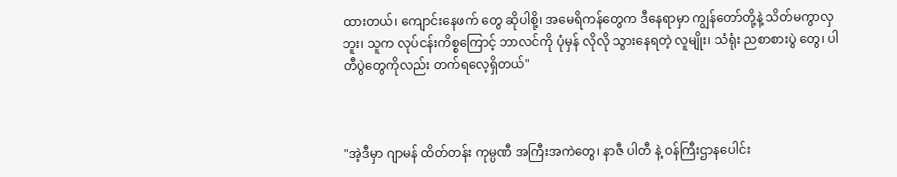ထားတယ်၊ ကျောင်းနေဖက် တွေ ဆိုပါစို့၊ အမေရိကန်တွေက ဒီနေရာမှာ ကျွန်တော်တို့နဲ့ သိတ်မကွာလှဘူး၊ သူက လုပ်ငန်းကိစ္စကြောင့် ဘာလင်ကို ပုံမှန် လိုလို သွားနေရတဲ့ လူမျိုး၊ သံရုံး ညစာစားပွဲ‌‌ တွေ၊ ပါတီပွဲတွေကိုလည်း တက်ရလေ့ရှိတယ်"



"အဲ့ဒီမှာ ဂျာမန် ထိတ်တန်း ကုမ္ပဏီ အကြီးအကဲတွေ၊ နာဇီ ပါတီ နဲ့ ဝန်ကြီးဌာနပေါင်း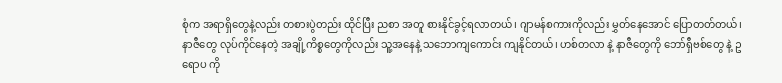စုံက အရာရှိတွေနဲ့လည်း တစားပွဲတည်း ထိုင်ပြီး ညစာ အတူ စားနိုင်ခွင့်ရလာတယ်၊ ဂျာမန်စကားကိုလည်း မွှတ်နေအောင် ပြောတတ်တယ်၊ နာဇီတွေ လုပ်ကိုင်နေတဲ့ အချို့ကိစ္စတွေကိုလည်း သူ့အနေနဲ့ သဘောကျကောင်း ကျနိုင်တယ်၊ ဟစ်တလာ နဲ့ နာဇီတွေကို ဘော်ရှီဗစ်တွေ နဲ့ ဥရောပ ကို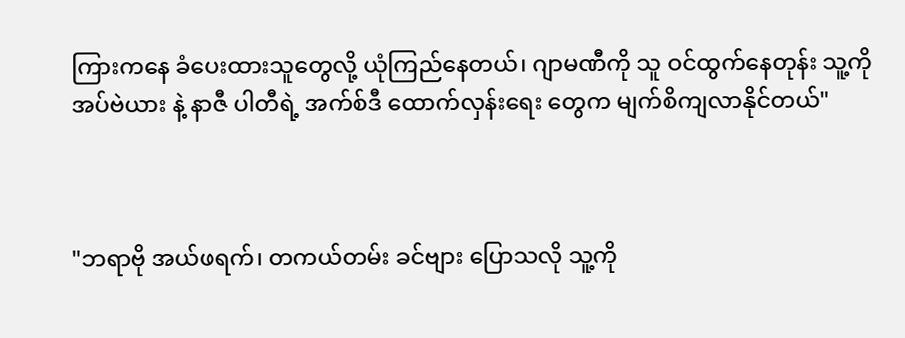ကြားကနေ ခံပေးထားသူတွေလို့ ယုံကြည်နေတယ်၊ ဂျာမဏီကို သူ ဝင်ထွက်နေတုန်း သူ့ကို အပ်ဗဲယား နဲ့ နာဇီ ပါတီရဲ့ အက်စ်ဒီ ထောက်လှန်းရေး တွေက မျက်စိကျလာနိုင်တယ်"



"ဘရာဗို အယ်ဖရက်၊ တကယ်တမ်း ခင်ဗျား ပြောသလို သူ့ကို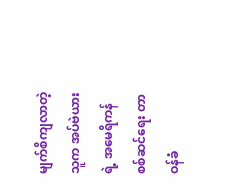မျက်စိကျလာတဲ့သူက အပ်ဗဲယားရဲ့ အမေရိကန် စစ်ဆင်ရေး တာဝန်ခံ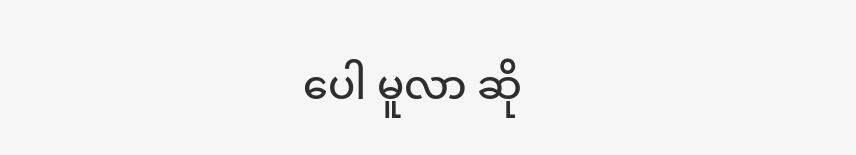ပေါ မူလာ ဆို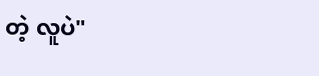တဲ့ လူပဲ"